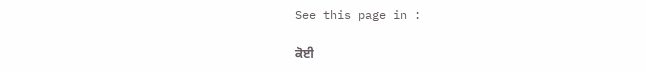See this page in :

ਕੋਈ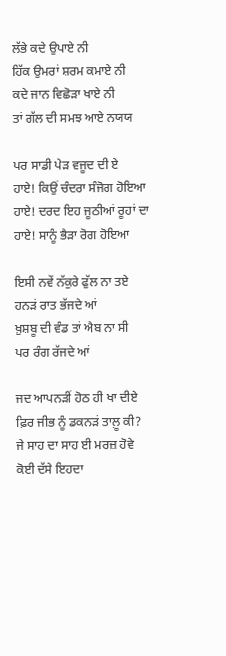ਲੱਭੇ ਕਦੇ ਉਪਾਏ ਨੀ
ਹਿੱਕ ਉਮਰਾਂ ਸ਼ਰਮ ਕਮਾਏ ਨੀ
ਕਦੇ ਜਾਨ ਵਿਛੋੜਾ ਖਾਏ ਨੀ
ਤਾਂ ਗੱਲ ਦੀ ਸਮਝ ਆਏ ਨਯਯ

ਪਰ ਸਾਡੀ ਪੇੜ ਵਜੂਦ ਦੀ ਏ
ਹਾਏ! ਕਿਉਂ ਚੰਦਰਾ ਸੰਜੋਗ ਹੋਇਆ
ਹਾਏ! ਦਰਦ ਇਹ ਜੂਠੀਆਂ ਰੂਹਾਂ ਦਾ
ਹਾਏ! ਸਾਨੂੰ ਭੈੜਾ ਰੋਗ ਹੋਇਆ

ਇਸੀ ਨਵੇਂ ਨੱਕੁਰੇ ਫੁੱਲ ਨਾ ਤਏ
ਹਨੜਂ ਰਾਤ ਭੱਜਦੇ ਆਂ
ਖ਼ੁਸ਼ਬੂ ਦੀ ਵੰਡ ਤਾਂ ਐਬ ਨਾ ਸੀ
ਪਰ ਰੰਗ ਰੱਜਦੇ ਆਂ

ਜਦ ਆਪਨੜੀਂ ਹੋਠ ਹੀ ਖਾ ਦੀਏ
ਫ਼ਿਰ ਜੀਭ ਨੂੰ ਡਕਨੜਂ ਤਾਲ਼ੂ ਕੀ?
ਜੇ ਸਾਹ ਦਾ ਸਾਹ ਈ ਮਰਜ਼ ਹੋਵੇ
ਕੋਈ ਦੱਸੇ ਇਹਦਾ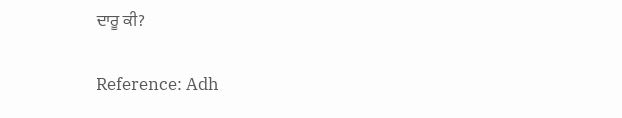ਦਾਰੂ ਕੀ?

Reference: Adh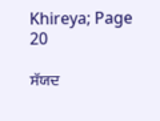Khireya; Page 20

ਸੱਯਦ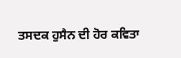ਤਸਦਕ ਹੁਸੈਨ ਦੀ ਹੋਰ ਕਵਿਤਾ